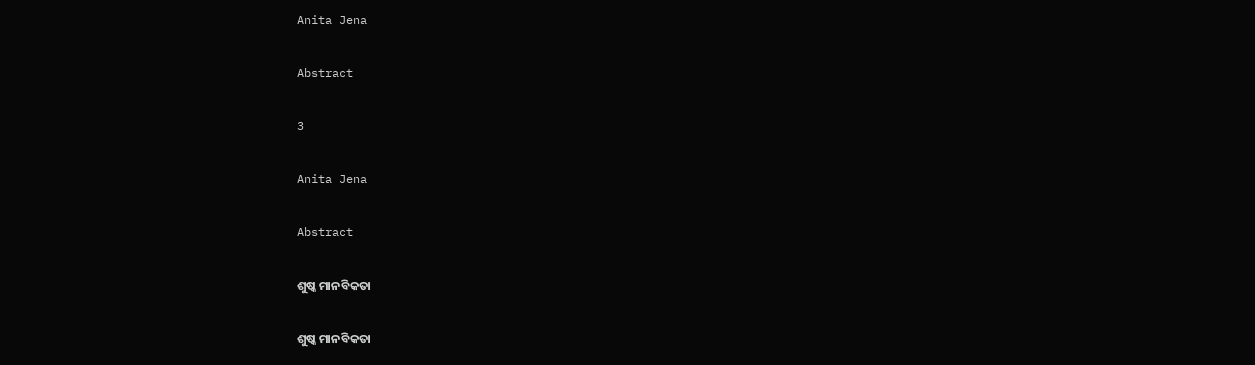Anita Jena

Abstract

3

Anita Jena

Abstract

ଶୁଷ୍କ ମାନବିକତା

ଶୁଷ୍କ ମାନବିକତା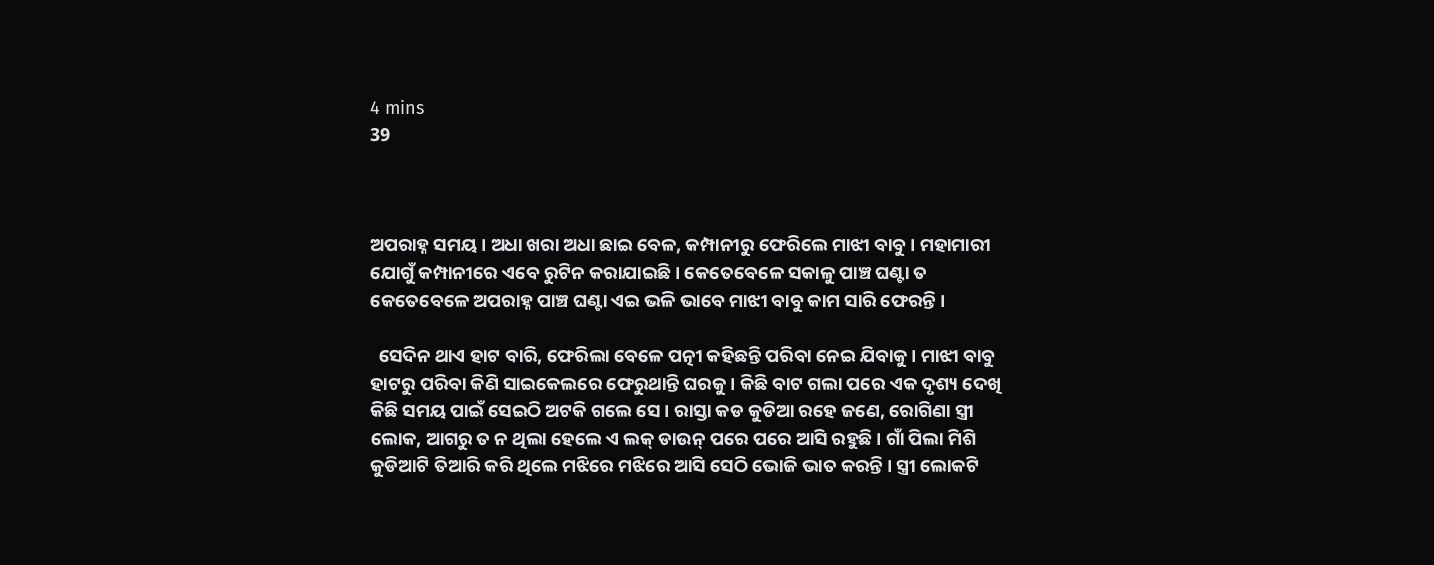4 mins
39



ଅପରାହ୍ନ ସମୟ । ଅଧା ଖରା ଅଧା ଛାଇ ବେଳ, କମ୍ପାନୀରୁ ଫେରିଲେ ମାଝୀ ବାବୁ । ମହାମାରୀ ଯୋଗୁଁ କମ୍ପାନୀରେ ଏବେ ରୁଟିନ କରାଯାଇଛି । କେତେବେଳେ ସକାଳୁ ପାଞ୍ଚ ଘଣ୍ଟା ତ କେତେବେଳେ ଅପରାହ୍ନ ପାଞ୍ଚ ଘଣ୍ଟା ଏଇ ଭଳି ଭାବେ ମାଝୀ ବାବୁ କାମ ସାରି ଫେରନ୍ତି ।

  ସେଦିନ ଥାଏ ହାଟ ବାରି, ଫେରିଲା ବେଳେ ପତ୍ନୀ କହିଛନ୍ତି ପରିବା ନେଇ ଯିବାକୁ । ମାଝୀ ବାବୁ ହାଟରୁ ପରିବା କିଣି ସାଇକେଲରେ ଫେରୁଥାନ୍ତି ଘରକୁ । କିଛି ବାଟ ଗଲା ପରେ ଏକ ଦୃଶ୍ୟ ଦେଖି କିଛି ସମୟ ପାଇଁ ସେଇଠି ଅଟକି ଗଲେ ସେ । ରାସ୍ତା କଡ କୁଡିଆ ରହେ ଜଣେ, ରୋଗିଣା ସ୍ତ୍ରୀ ଲୋକ, ଆଗରୁ ତ ନ ଥିଲା ହେଲେ ଏ ଲକ୍ ଡାଉନ୍ ପରେ ପରେ ଆସି ରହୁଛି । ଗାଁ ପିଲା ମିଶି କୁଡିଆଟି ତିଆରି କରି ଥିଲେ ମଝିରେ ମଝିରେ ଆସି ସେଠି ଭୋଜି ଭାତ କରନ୍ତି । ସ୍ତ୍ରୀ ଲୋକଟି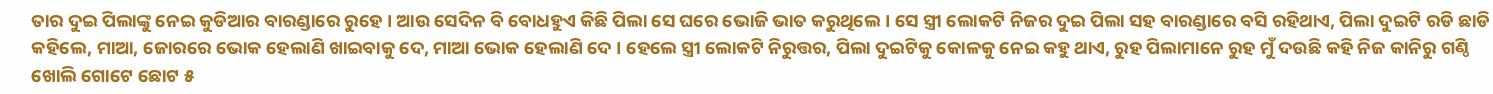ତାର ଦୁଇ ପିଲାଙ୍କୁ ନେଇ କୁଡିଆର ବାରଣ୍ଡାରେ ରୁହେ । ଆଉ ସେଦିନ ବି ବୋଧହୁଏ କିଛି ପିଲା ସେ ଘରେ ଭୋଜି ଭାତ କରୁଥିଲେ । ସେ ସ୍ତ୍ରୀ ଲୋକଟି ନିଜର ଦୁଇ ପିଲା ସହ ବାରଣ୍ଡାରେ ବସି ରହିଥାଏ, ପିଲା ଦୁଇଟି ରଡି ଛାଡି କହିଲେ, ମାଆ, ଜୋରରେ ଭୋକ ହେଲାଣି ଖାଇବାକୁ ଦେ, ମାଆ ଭୋକ ହେଲାଣି ଦେ । ହେଲେ ସ୍ତ୍ରୀ ଲୋକଟି ନିରୁତ୍ତର, ପିଲା ଦୁଇଟିକୁ କୋଳକୁ ନେଇ କହୁ ଥାଏ, ରୁହ ପିଲାମାନେ ରୁହ ମୁଁ ଦଉଛି କହି ନିଜ କାନିରୁ ଗଣ୍ଠି ଖୋଲି ଗୋଟେ ଛୋଟ ୫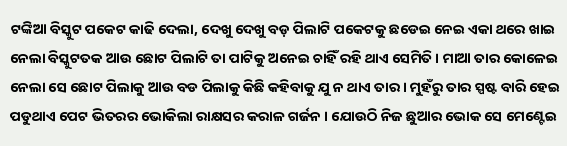ଟଙ୍କିଆ ବିସ୍କୁଟ ପକେଟ କାଢି ଦେଲା, ଦେଖୁ ଦେଖୁ ବଡ଼ ପିଲାଟି ପକେଟକୁ ଛଡେଇ ନେଇ ଏକା ଥରେ ଖାଇ ନେଲା ବିସ୍କୁଟତକ ଆଉ ଛୋଟ ପିଲାଟି ତା ପାଟିକୁ ଅନେଇ ଚାହିଁ ରହି ଥାଏ ସେମିତି । ମାଆ ତାର କୋଳେଇ ନେଲା ସେ ଛୋଟ ପିଲାକୁ ଆଉ ବଡ ପିଲାକୁ କିଛି କହିବାକୁ ଯୁ ନ ଥାଏ ତାର । ମୁହଁରୁ ତାର ସ୍ପଷ୍ଟ ବାରି ହେଇ ପଡୁଥାଏ ପେଟ ଭିତରର ଭୋକିଲା ରାକ୍ଷସର କରାଳ ଗର୍ଜନ । ଯୋଉଠି ନିଜ ଛୁଆର ଭୋକ ସେ ମେଣ୍ଟେଇ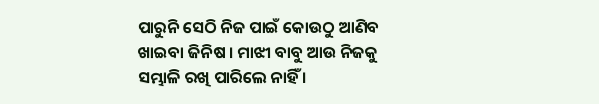ପାରୁନି ସେଠି ନିଜ ପାଇଁ କୋଉଠୁ ଆଣିବ ଖାଇବା ଜିନିଷ । ମାଝୀ ବାବୁ ଆଉ ନିଜକୁ ସମ୍ଭାଳି ରଖି ପାରିଲେ ନାହିଁ ।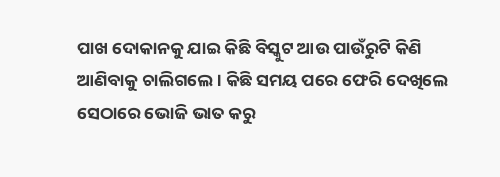ପାଖ ଦୋକାନକୁ ଯାଇ କିଛି ବିସ୍କୁଟ ଆଉ ପାଉଁରୁଟି କିଣି ଆଣିବାକୁ ଚାଲିଗଲେ । କିଛି ସମୟ ପରେ ଫେରି ଦେଖିଲେ ସେଠାରେ ଭୋଜି ଭାତ କରୁ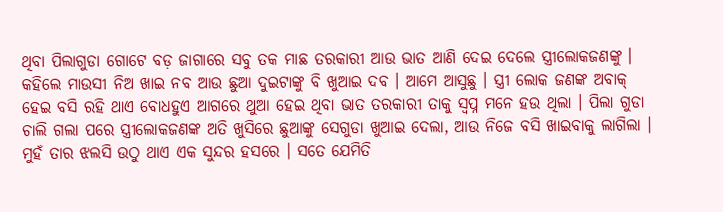ଥିବା ପିଲାଗୁଡା ଗୋଟେ ବଡ଼ ଜାଗାରେ ସବୁ ତକ ମାଛ ତରକାରୀ ଆଉ ଭାତ ଆଣି ଦେଇ ଦେଲେ ସ୍ତ୍ରୀଲୋକଜଣଙ୍କୁ । କହିଲେ ମାଉସୀ ନିଅ ଖାଇ ନବ ଆଉ ଛୁଆ ଦୁଇଟାଙ୍କୁ ବି ଖୁଆଇ ଦବ । ଆମେ ଆସୁଛୁ । ସ୍ତ୍ରୀ ଲୋକ ଜଣଙ୍କ ଅବାକ୍ ହେଇ ବସି ରହି ଥାଏ ବୋଧହୁଏ ଆଗରେ ଥୁଆ ହେଇ ଥିବା ଭାତ ତରକାରୀ ତାକୁ ସ୍ୱପ୍ନ ମନେ ହଉ ଥିଲା । ପିଲା ଗୁଡା ଚାଲି ଗଲା ପରେ ସ୍ତ୍ରୀଲୋକଜଣଙ୍କ ଅତି ଖୁସିରେ ଛୁଆଙ୍କୁ ସେଗୁଡା ଖୁଆଇ ଦେଲା, ଆଉ ନିଜେ ବସି ଖାଇବାକୁ ଲାଗିଲା । ମୁହଁ ତାର ଝଲସି ଉଠୁ ଥାଏ ଏକ ସୁନ୍ଦର ହସରେ । ସତେ ଯେମିତି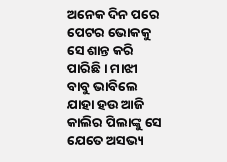ଅନେକ ଦିନ ପରେ ପେଟର ଭୋକକୁ ସେ ଶାନ୍ତ କରି ପାରିଛି । ମାଝୀ ବାବୁ ଭାବିଲେ ଯାହା ହଉ ଆଜି କାଲିର ପିଲାଙ୍କୁ ସେ ଯେତେ ଅସଭ୍ୟ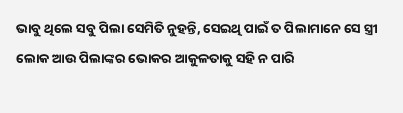ଭାବୁ ଥିଲେ ସବୁ ପିଲା ସେମିତି ନୁହନ୍ତି, ସେଇଥି ପାଇଁ ତ ପିଲାମାନେ ସେ ସ୍ତ୍ରୀ ଲୋକ ଆଉ ପିଲାଙ୍କର ଭୋକର ଆକୁଳତାକୁ ସହି ନ ପାରି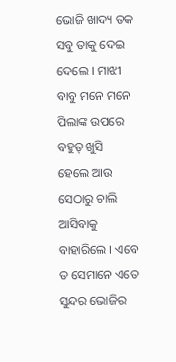ଭୋଜି ଖାଦ୍ୟ ତକ ସବୁ ତାକୁ ଦେଇ ଦେଲେ । ମାଝୀ ବାବୁ ମନେ ମନେ ପିଲାଙ୍କ ଉପରେ ବହୁତ୍ ଖୁସି ହେଲେ ଆଉ ସେଠାରୁ ଚାଲି ଆସିବାକୁ ବାହାରିଲେ । ଏବେ ତ ସେମାନେ ଏତେ ସୁନ୍ଦର ଭୋଜିର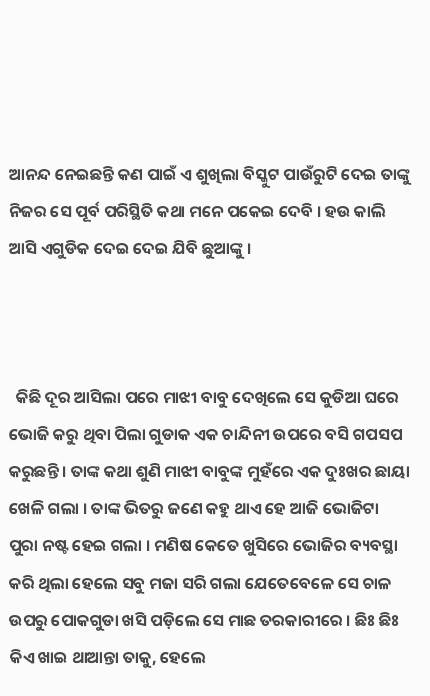ଆନନ୍ଦ ନେଇଛନ୍ତି କଣ ପାଇଁ ଏ ଶୁଖିଲା ବିସ୍କୁଟ ପାଉଁରୁଟି ଦେଇ ତାଙ୍କୁ ନିଜର ସେ ପୂର୍ବ ପରିସ୍ଥିତି କଥା ମନେ ପକେଇ ଦେବି । ହଉ କାଲି ଆସି ଏଗୁଡିକ ଦେଇ ଦେଇ ଯିବି ଛୁଆଙ୍କୁ ।



  କିଛି ଦୂର ଆସିଲା ପରେ ମାଝୀ ବାବୁ ଦେଖିଲେ ସେ କୁଡିଆ ଘରେ ଭୋଜି କରୁ ଥିବା ପିଲା ଗୁଡାକ ଏକ ଚାନ୍ଦିନୀ ଉପରେ ବସି ଗପସପ କରୁଛନ୍ତି । ତାଙ୍କ କଥା ଶୁଣି ମାଝୀ ବାବୁଙ୍କ ମୁହଁରେ ଏକ ଦୁଃଖର ଛାୟା ଖେଳି ଗଲା । ତାଙ୍କ ଭିତରୁ ଜଣେ କହୁ ଥାଏ ହେ ଆଜି ଭୋଜିଟା ପୁରା ନଷ୍ଟ ହେଇ ଗଲା । ମଣିଷ କେତେ ଖୁସିରେ ଭୋଜିର ବ୍ୟବସ୍ଥା କରି ଥିଲା ହେଲେ ସବୁ ମଜା ସରି ଗଲା ଯେତେବେଳେ ସେ ଚାଳ ଉପରୁ ପୋକଗୁଡା ଖସି ପଡ଼ିଲେ ସେ ମାଛ ତରକାରୀରେ । ଛିଃ ଛିଃ କିଏ ଖାଇ ଥାଆନ୍ତା ତାକୁ, ହେଲେ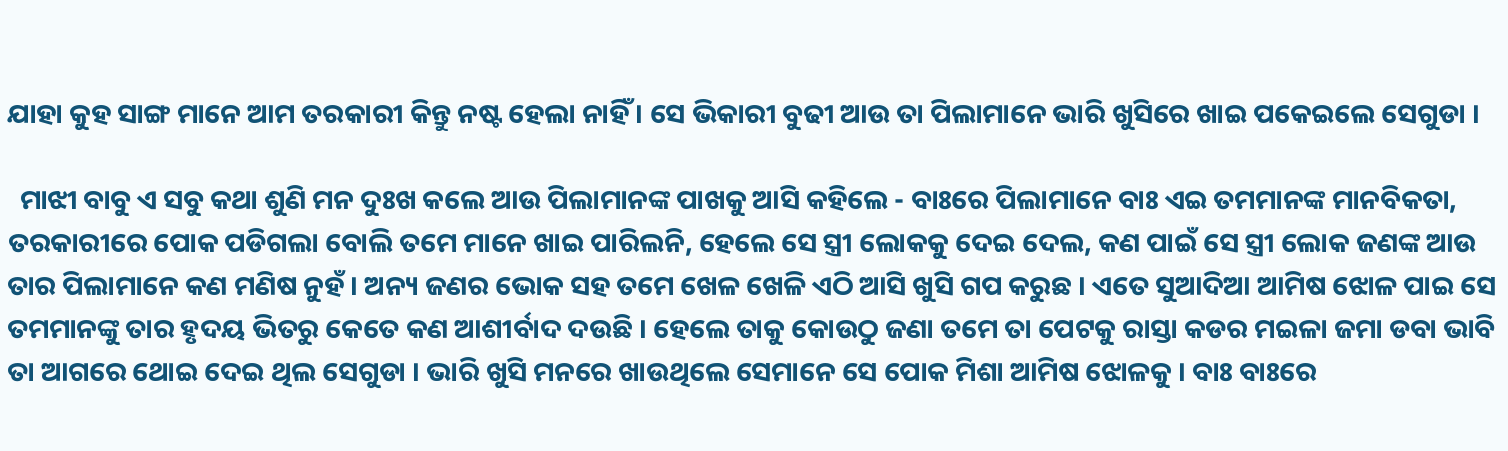ଯାହା କୁହ ସାଙ୍ଗ ମାନେ ଆମ ତରକାରୀ କିନ୍ତୁ ନଷ୍ଟ ହେଲା ନାହିଁ । ସେ ଭିକାରୀ ବୁଢୀ ଆଉ ତା ପିଲାମାନେ ଭାରି ଖୁସିରେ ଖାଇ ପକେଇଲେ ସେଗୁଡା ।

  ମାଝୀ ବାବୁ ଏ ସବୁ କଥା ଶୁଣି ମନ ଦୁଃଖ କଲେ ଆଉ ପିଲାମାନଙ୍କ ପାଖକୁ ଆସି କହିଲେ - ବାଃରେ ପିଲାମାନେ ବାଃ ଏଇ ତମମାନଙ୍କ ମାନବିକତା, ତରକାରୀରେ ପୋକ ପଡିଗଲା ବୋଲି ତମେ ମାନେ ଖାଇ ପାରିଲନି, ହେଲେ ସେ ସ୍ତ୍ରୀ ଲୋକକୁ ଦେଇ ଦେଲ, କଣ ପାଇଁ ସେ ସ୍ତ୍ରୀ ଲୋକ ଜଣଙ୍କ ଆଉ ତାର ପିଲାମାନେ କଣ ମଣିଷ ନୁହଁ । ଅନ୍ୟ ଜଣର ଭୋକ ସହ ତମେ ଖେଳ ଖେଳି ଏଠି ଆସି ଖୁସି ଗପ କରୁଛ । ଏତେ ସୁଆଦିଆ ଆମିଷ ଝୋଳ ପାଇ ସେ ତମମାନଙ୍କୁ ତାର ହୃଦୟ ଭିତରୁ କେତେ କଣ ଆଶୀର୍ବାଦ ଦଉଛି । ହେଲେ ତାକୁ କୋଉଠୁ ଜଣା ତମେ ତା ପେଟକୁ ରାସ୍ତା କଡର ମଇଳା ଜମା ଡବା ଭାବି ତା ଆଗରେ ଥୋଇ ଦେଇ ଥିଲ ସେଗୁଡା । ଭାରି ଖୁସି ମନରେ ଖାଉଥିଲେ ସେମାନେ ସେ ପୋକ ମିଶା ଆମିଷ ଝୋଳକୁ । ବାଃ ବାଃରେ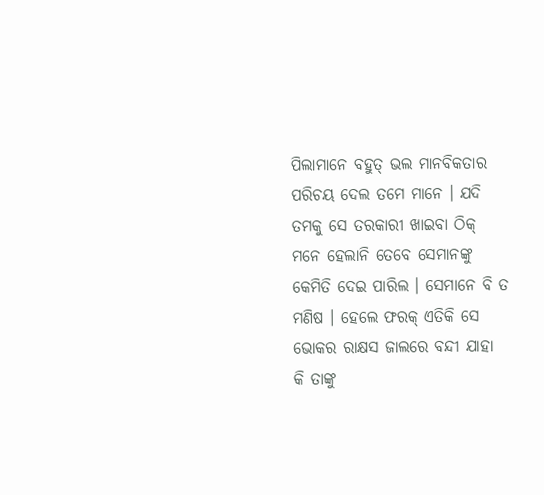ପିଲାମାନେ ବହୁତ୍ ଭଲ ମାନବିକତାର ପରିଚୟ ଦେଲ ତମେ ମାନେ । ଯଦି ତମକୁ ସେ ତରକାରୀ ଖାଇବା ଠିକ୍ ମନେ ହେଲାନି ତେବେ ସେମାନଙ୍କୁ କେମିତି ଦେଇ ପାରିଲ । ସେମାନେ ବି ତ ମଣିଷ । ହେଲେ ଫରକ୍ ଏତିକି ସେ ଭୋକର ରାକ୍ଷସ ଜାଲରେ ବନ୍ଦୀ ଯାହା କି ତାଙ୍କୁ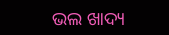ଭଲ ଖାଦ୍ୟ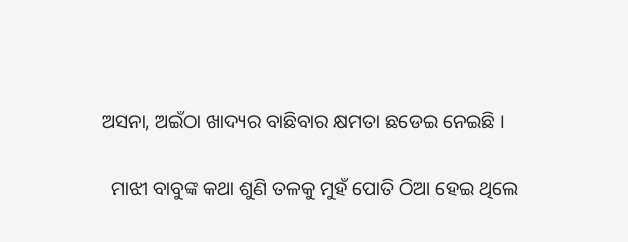ଅସନା, ଅଇଁଠା ଖାଦ୍ୟର ବାଛିବାର କ୍ଷମତା ଛଡେଇ ନେଇଛି ।

  ମାଝୀ ବାବୁଙ୍କ କଥା ଶୁଣି ତଳକୁ ମୁହଁ ପୋତି ଠିଆ ହେଇ ଥିଲେ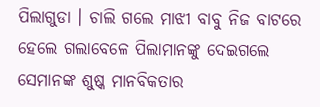ପିଲାଗୁଡା । ଚାଲି ଗଲେ ମାଝୀ ବାବୁ ନିଜ ବାଟରେ ହେଲେ ଗଲାବେଳେ ପିଲାମାନଙ୍କୁ ଦେଇଗଲେ ସେମାନଙ୍କ ଶୁଷ୍କ ମାନବିକତାର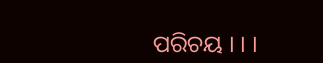ପରିଚୟ । । ।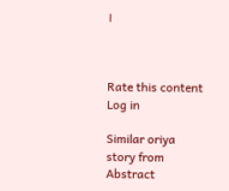।



Rate this content
Log in

Similar oriya story from Abstract